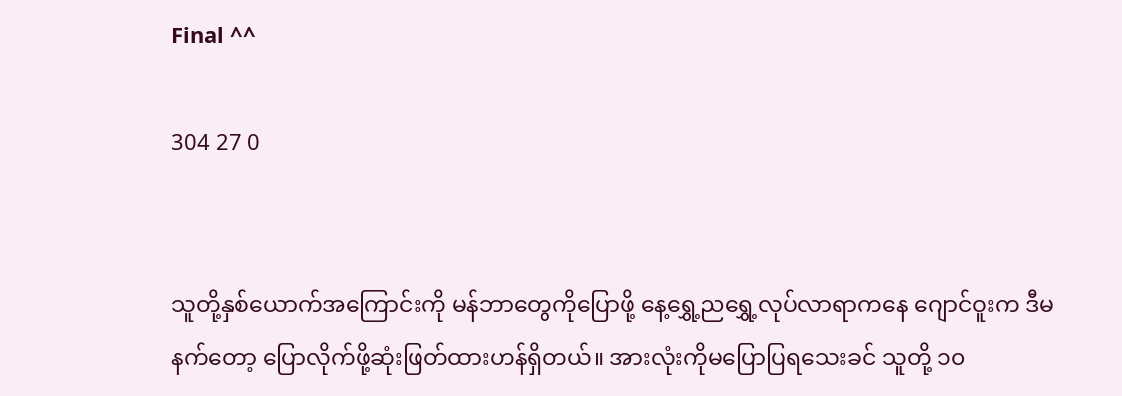Final ^^

304 27 0


သူတို့နှစ်ယောက်အကြောင်းကို မန်ဘာတွေကိုပြောဖို့ နေ့ရွှေ့ညရွှေ့လုပ်လာရာကနေ ဂျောင်ဝူးက ဒီမနက်တော့ ပြောလိုက်ဖို့ဆုံးဖြတ်ထားဟန်ရှိတယ်။ အားလုံးကိုမပြောပြရသေးခင် သူတို့ ၁၀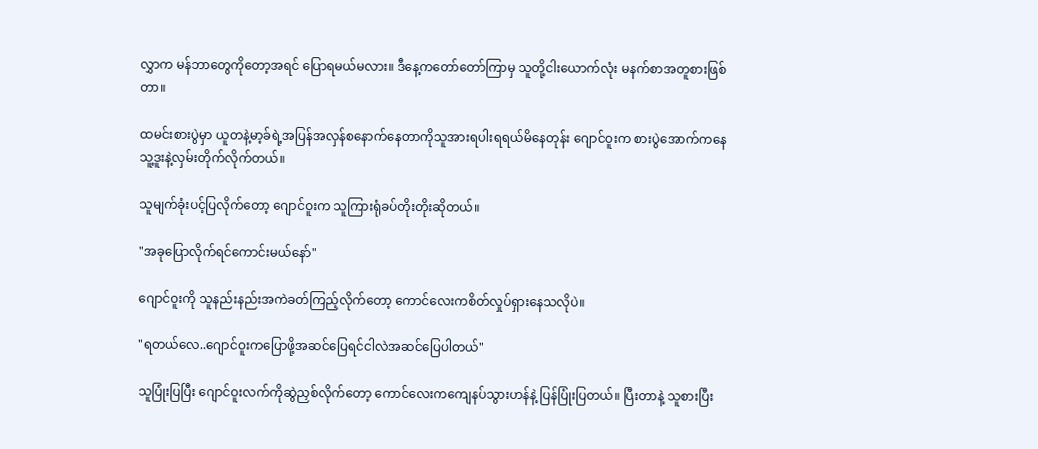လွှာက မန်ဘာတွေကိုတော့အရင် ပြောရမယ်မလား။ ဒီနေ့ကတော်တော်ကြာမှ သူတို့ငါးယောက်လုံး မနက်စာအတူစားဖြစ်တာ။

ထမင်းစားပွဲမှာ ယူတနဲ့မာ့ခ်ရဲ့အပြန်အလှန်စနောက်နေတာကိုသူအားရပါးရရယ်မိနေတုန်း ဂျောင်ဝူးက စားပွဲအောက်ကနေ သူ့ဒူးနဲ့လှမ်းတိုက်လိုက်တယ်။

သူမျက်ခုံးပင့်ပြလိုက်တော့ ဂျောင်ဝူးက သူကြားရုံခပ်တိုးတိုးဆိုတယ်။

"အခုပြောလိုက်ရင်ကောင်းမယ်နော်"

ဂျောင်ဝူးကို သူနည်းနည်းအကဲခတ်ကြည့်လိုက်တော့ ကောင်လေးကစိတ်လှုပ်ရှားနေသလိုပဲ။

"ရတယ်လေ..ဂျောင်ဝူးကပြောဖို့အဆင်ပြေရင်ငါလဲအဆင်ပြေပါတယ်"

သူပြုံးပြပြီး ဂျောင်ဝူးလက်ကိုဆွဲညှစ်လိုက်တော့ ကောင်လေးကကျေနပ်သွားဟန်နဲ့ ပြန်ပြုံးပြတယ်။ ပြီးတာနဲ့ သူစားပြီး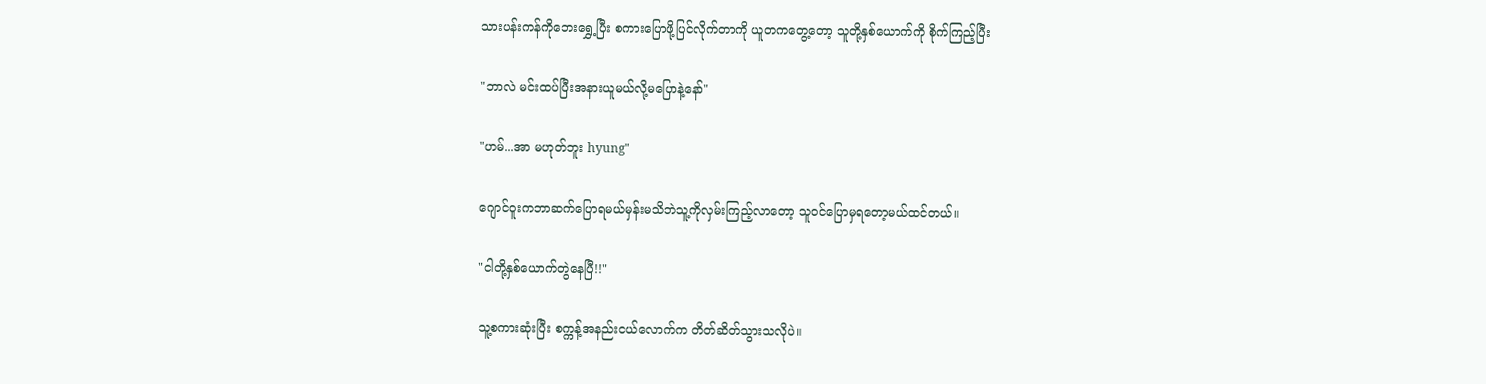သားပန်းကန်ကိုဘေးရွှေ့ပြီး စကားပြောဖို့ပြင်လိုက်တာကို ယူတကတွေ့တော့ သူတို့နှစ်ယောက်ကို စိုက်ကြည့်ပြီး

"ဘာလဲ မင်းထပ်ပြီးအနားယူမယ်လို့မပြောနဲ့နော်"

"ဟမ်...အာ မဟုတ်ဘူး hyung"

ဂျောင်ဝူးကဘာဆက်ပြောရမယ်မှန်းမသိဘဲသူ့ကိုလှမ်းကြည့်လာတော့ သူဝင်ပြောမှရတော့မယ်ထင်တယ်။

"ငါတို့နှစ်ယောက်တွဲနေပြီ!!"

သူ့စကားဆုံးပြီး စက္ကန့်အနည်းငယ်လောက်က တိတ်ဆိတ်သွားသလိုပဲ။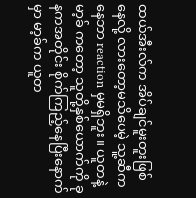ထယ်အီးလ်က အိပ်ချင်မူးတူးဖြစ်နေလို့ လားတော့မသိပေမဲ့ သူ့ဆီကနေဘာ reaction မှမရှိဘူး။ ယူတနဲ့မာ့ခ် ကတော့ သူတို့နှစ်ယောက်ကို ခုနကအတိုင်း စိုက်ကြည့်နေပြီးနောက်မှာ မာ့ခ်က ယူတ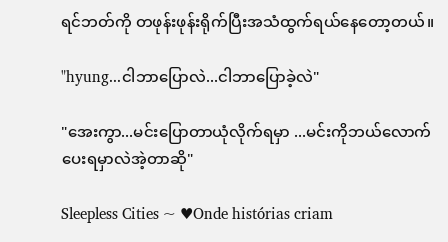ရင်ဘတ်ကို တဖုန်းဖုန်းရိုက်ပြီးအသံထွက်ရယ်နေတော့တယ်။

"hyung...ငါဘာပြောလဲ...ငါဘာပြောခဲ့လဲ"

"အေးကွာ...မင်းပြောတာယုံလိုက်ရမှာ ...မင်းကိုဘယ်လောက်ပေးရမှာလဲအဲ့တာဆို"

Sleepless Cities ~ ♥Onde histórias criam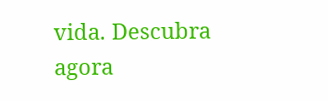vida. Descubra agora